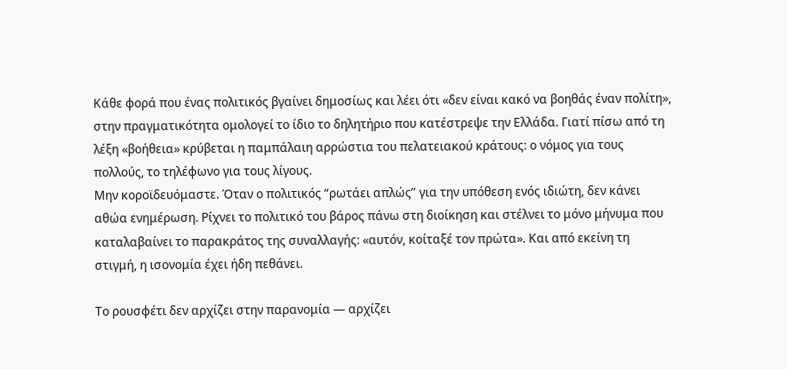Κάθε φορά που ένας πολιτικός βγαίνει δημοσίως και λέει ότι «δεν είναι κακό να βοηθάς έναν πολίτη», στην πραγματικότητα ομολογεί το ίδιο το δηλητήριο που κατέστρεψε την Ελλάδα. Γιατί πίσω από τη λέξη «βοήθεια» κρύβεται η παμπάλαιη αρρώστια του πελατειακού κράτους: ο νόμος για τους πολλούς, το τηλέφωνο για τους λίγους.
Μην κοροϊδευόμαστε. Όταν ο πολιτικός “ρωτάει απλώς” για την υπόθεση ενός ιδιώτη, δεν κάνει αθώα ενημέρωση. Ρίχνει το πολιτικό του βάρος πάνω στη διοίκηση και στέλνει το μόνο μήνυμα που καταλαβαίνει το παρακράτος της συναλλαγής: «αυτόν, κοίταξέ τον πρώτα». Και από εκείνη τη στιγμή, η ισονομία έχει ήδη πεθάνει.

Το ρουσφέτι δεν αρχίζει στην παρανομία — αρχίζει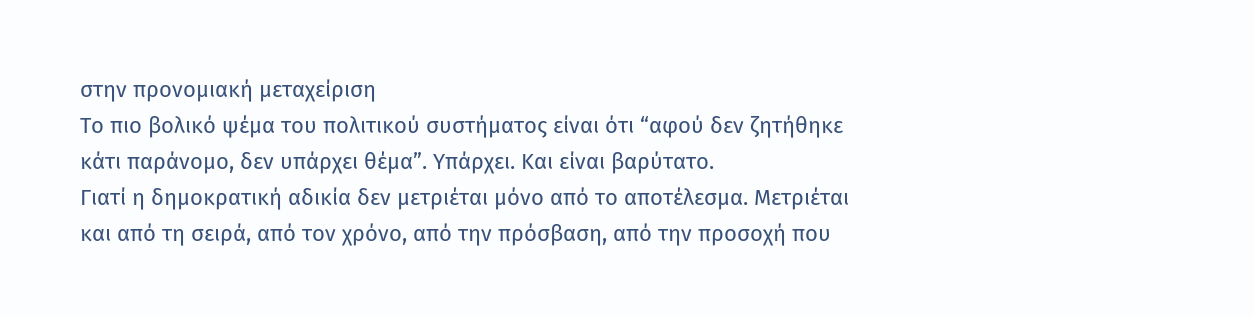στην προνομιακή μεταχείριση
Το πιο βολικό ψέμα του πολιτικού συστήματος είναι ότι “αφού δεν ζητήθηκε κάτι παράνομο, δεν υπάρχει θέμα”. Υπάρχει. Και είναι βαρύτατο.
Γιατί η δημοκρατική αδικία δεν μετριέται μόνο από το αποτέλεσμα. Μετριέται και από τη σειρά, από τον χρόνο, από την πρόσβαση, από την προσοχή που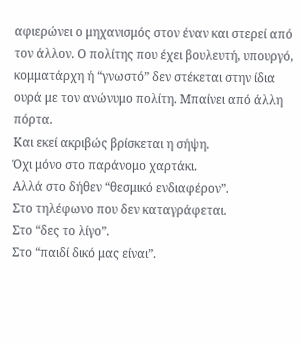αφιερώνει ο μηχανισμός στον έναν και στερεί από τον άλλον. Ο πολίτης που έχει βουλευτή, υπουργό, κομματάρχη ή “γνωστό” δεν στέκεται στην ίδια ουρά με τον ανώνυμο πολίτη. Μπαίνει από άλλη πόρτα.
Και εκεί ακριβώς βρίσκεται η σήψη.
Όχι μόνο στο παράνομο χαρτάκι.
Αλλά στο δήθεν “θεσμικό ενδιαφέρον”.
Στο τηλέφωνο που δεν καταγράφεται.
Στο “δες το λίγο”.
Στο “παιδί δικό μας είναι”.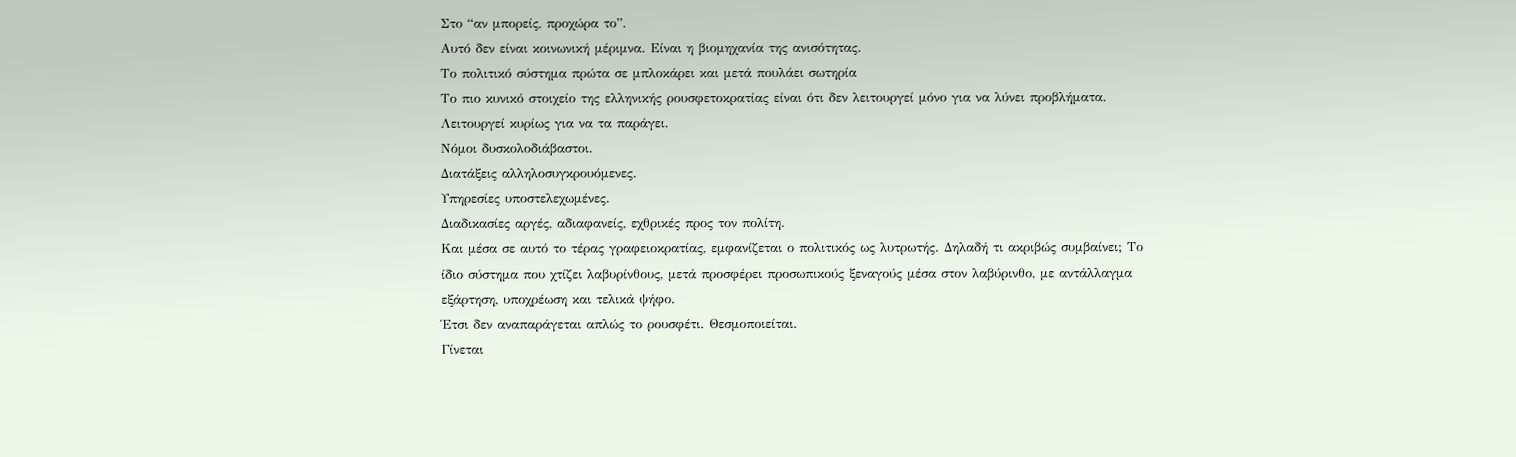Στο “αν μπορείς, προχώρα το”.
Αυτό δεν είναι κοινωνική μέριμνα. Είναι η βιομηχανία της ανισότητας.
Το πολιτικό σύστημα πρώτα σε μπλοκάρει και μετά πουλάει σωτηρία
Το πιο κυνικό στοιχείο της ελληνικής ρουσφετοκρατίας είναι ότι δεν λειτουργεί μόνο για να λύνει προβλήματα. Λειτουργεί κυρίως για να τα παράγει.
Νόμοι δυσκολοδιάβαστοι.
Διατάξεις αλληλοσυγκρουόμενες.
Υπηρεσίες υποστελεχωμένες.
Διαδικασίες αργές, αδιαφανείς, εχθρικές προς τον πολίτη.
Και μέσα σε αυτό το τέρας γραφειοκρατίας, εμφανίζεται ο πολιτικός ως λυτρωτής. Δηλαδή τι ακριβώς συμβαίνει; Το ίδιο σύστημα που χτίζει λαβυρίνθους, μετά προσφέρει προσωπικούς ξεναγούς μέσα στον λαβύρινθο, με αντάλλαγμα εξάρτηση, υποχρέωση και τελικά ψήφο.
Έτσι δεν αναπαράγεται απλώς το ρουσφέτι. Θεσμοποιείται.
Γίνεται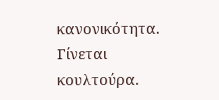κανονικότητα.
Γίνεται κουλτούρα.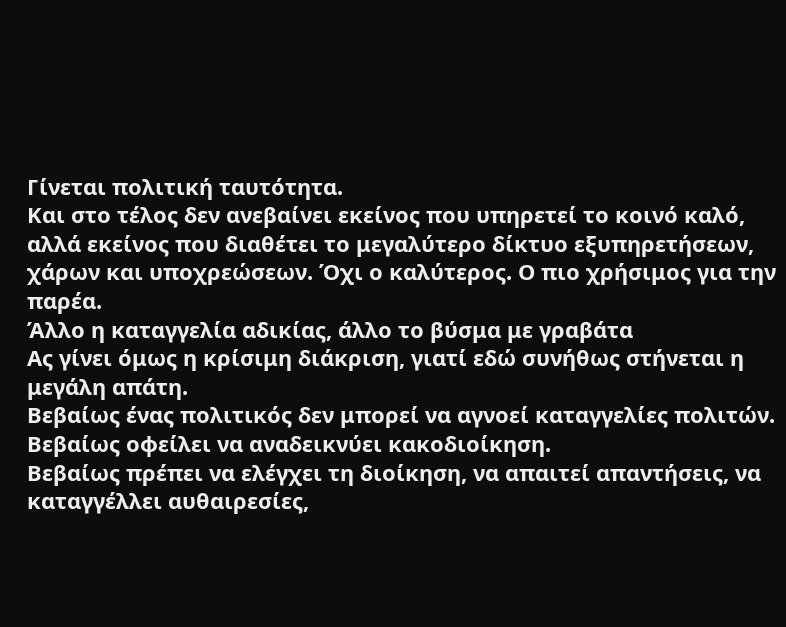Γίνεται πολιτική ταυτότητα.
Και στο τέλος δεν ανεβαίνει εκείνος που υπηρετεί το κοινό καλό, αλλά εκείνος που διαθέτει το μεγαλύτερο δίκτυο εξυπηρετήσεων, χάρων και υποχρεώσεων. Όχι ο καλύτερος. Ο πιο χρήσιμος για την παρέα.
Άλλο η καταγγελία αδικίας, άλλο το βύσμα με γραβάτα
Ας γίνει όμως η κρίσιμη διάκριση, γιατί εδώ συνήθως στήνεται η μεγάλη απάτη.
Βεβαίως ένας πολιτικός δεν μπορεί να αγνοεί καταγγελίες πολιτών.
Βεβαίως οφείλει να αναδεικνύει κακοδιοίκηση.
Βεβαίως πρέπει να ελέγχει τη διοίκηση, να απαιτεί απαντήσεις, να καταγγέλλει αυθαιρεσίες,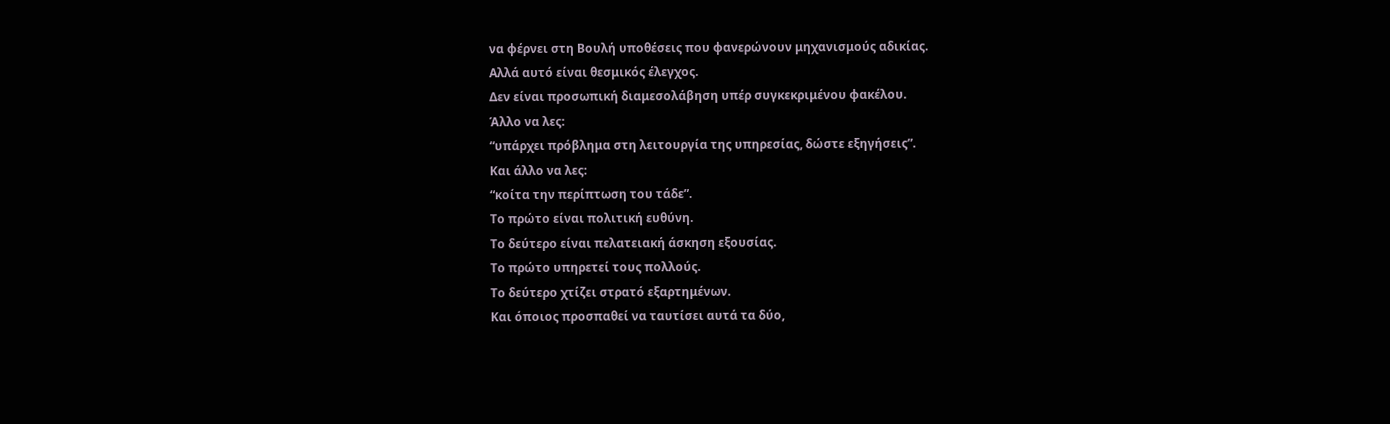να φέρνει στη Βουλή υποθέσεις που φανερώνουν μηχανισμούς αδικίας.
Αλλά αυτό είναι θεσμικός έλεγχος.
Δεν είναι προσωπική διαμεσολάβηση υπέρ συγκεκριμένου φακέλου.
Άλλο να λες:
“υπάρχει πρόβλημα στη λειτουργία της υπηρεσίας, δώστε εξηγήσεις”.
Και άλλο να λες:
“κοίτα την περίπτωση του τάδε”.
Το πρώτο είναι πολιτική ευθύνη.
Το δεύτερο είναι πελατειακή άσκηση εξουσίας.
Το πρώτο υπηρετεί τους πολλούς.
Το δεύτερο χτίζει στρατό εξαρτημένων.
Και όποιος προσπαθεί να ταυτίσει αυτά τα δύο,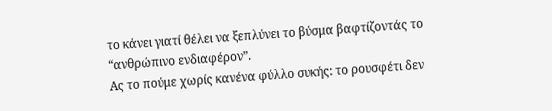το κάνει γιατί θέλει να ξεπλύνει το βύσμα βαφτίζοντάς το “ανθρώπινο ενδιαφέρον”.
Ας το πούμε χωρίς κανένα φύλλο συκής: το ρουσφέτι δεν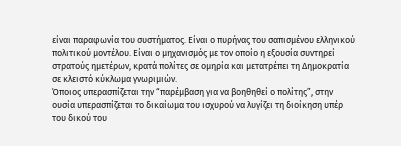είναι παραφωνία του συστήματος. Είναι ο πυρήνας του σαπισμένου ελληνικού πολιτικού μοντέλου. Είναι ο μηχανισμός με τον οποίο η εξουσία συντηρεί στρατούς ημετέρων, κρατά πολίτες σε ομηρία και μετατρέπει τη Δημοκρατία σε κλειστό κύκλωμα γνωριμιών.
Όποιος υπερασπίζεται την “παρέμβαση για να βοηθηθεί ο πολίτης”, στην ουσία υπερασπίζεται το δικαίωμα του ισχυρού να λυγίζει τη διοίκηση υπέρ του δικού του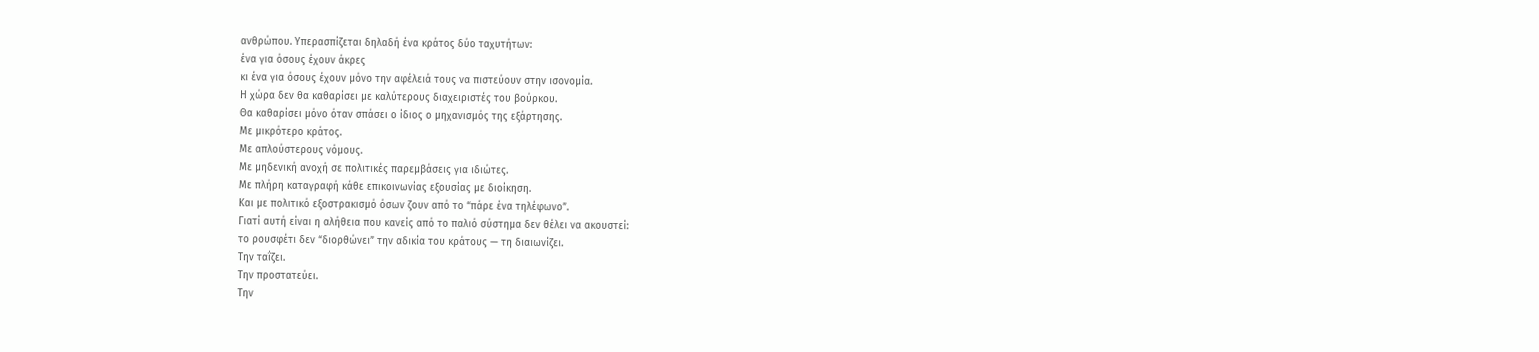ανθρώπου. Υπερασπίζεται δηλαδή ένα κράτος δύο ταχυτήτων:
ένα για όσους έχουν άκρες
κι ένα για όσους έχουν μόνο την αφέλειά τους να πιστεύουν στην ισονομία.
Η χώρα δεν θα καθαρίσει με καλύτερους διαχειριστές του βούρκου.
Θα καθαρίσει μόνο όταν σπάσει ο ίδιος ο μηχανισμός της εξάρτησης.
Με μικρότερο κράτος.
Με απλούστερους νόμους.
Με μηδενική ανοχή σε πολιτικές παρεμβάσεις για ιδιώτες.
Με πλήρη καταγραφή κάθε επικοινωνίας εξουσίας με διοίκηση.
Και με πολιτικό εξοστρακισμό όσων ζουν από το “πάρε ένα τηλέφωνο”.
Γιατί αυτή είναι η αλήθεια που κανείς από το παλιό σύστημα δεν θέλει να ακουστεί:
το ρουσφέτι δεν “διορθώνει” την αδικία του κράτους — τη διαιωνίζει.
Την ταΐζει.
Την προστατεύει.
Την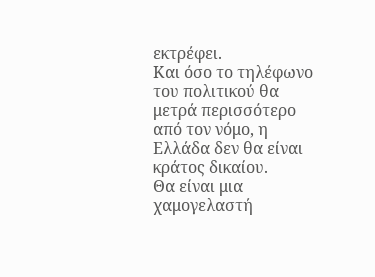εκτρέφει.
Και όσο το τηλέφωνο του πολιτικού θα μετρά περισσότερο από τον νόμο, η Ελλάδα δεν θα είναι κράτος δικαίου.
Θα είναι μια χαμογελαστή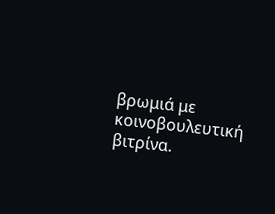βρωμιά με κοινοβουλευτική βιτρίνα.